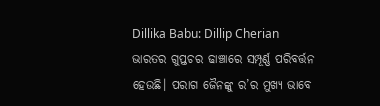Dillika Babu: Dillip Cherian
ଭାରତର ଗୁପ୍ତଚର ଢାଞ୍ଚାରେ ସମ୍ପୂର୍ଣ୍ଣ ପରିବର୍ତ୍ତନ ହେଉଛି। ପରାଗ ଜୈନଙ୍କୁ ର’ର ମୁଖ୍ୟ ଭାବେ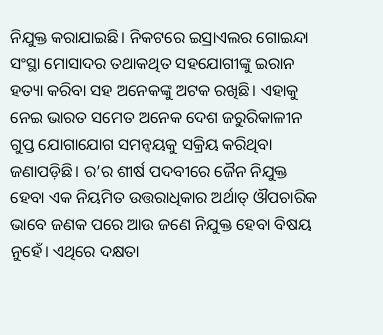ନିଯୁକ୍ତ କରାଯାଇଛି। ନିକଟରେ ଇସ୍ରାଏଲର ଗୋଇନ୍ଦା ସଂସ୍ଥା ମୋସାଦର ତଥାକଥିତ ସହଯୋଗୀଙ୍କୁ ଇରାନ ହତ୍ୟା କରିବା ସହ ଅନେକଙ୍କୁ ଅଟକ ରଖିଛି। ଏହାକୁ ନେଇ ଭାରତ ସମେତ ଅନେକ ଦେଶ ଜରୁରିକାଳୀନ ଗୁପ୍ତ ଯୋଗାଯୋଗ ସମନ୍ବୟକୁ ସକ୍ରିୟ କରିଥିବା ଜଣାପଡ଼ିଛି। ର’ର ଶୀର୍ଷ ପଦବୀରେ ଜୈନ ନିଯୁକ୍ତ ହେବା ଏକ ନିୟମିତ ଉତ୍ତରାଧିକାର ଅର୍ଥାତ୍ ଔପଚାରିକ ଭାବେ ଜଣକ ପରେ ଆଉ ଜଣେ ନିଯୁକ୍ତ ହେବା ବିଷୟ ନୁହେଁ। ଏଥିରେ ଦକ୍ଷତା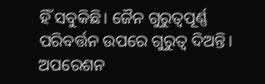ହିଁ ସବୁକିଛି। ଜୈନ ଗୁରୁତ୍ୱପୂର୍ଣ୍ଣ ପରିବର୍ତ୍ତନ ଉପରେ ଗୁରୁତ୍ୱ ଦିଅନ୍ତି। ଅପରେଶନ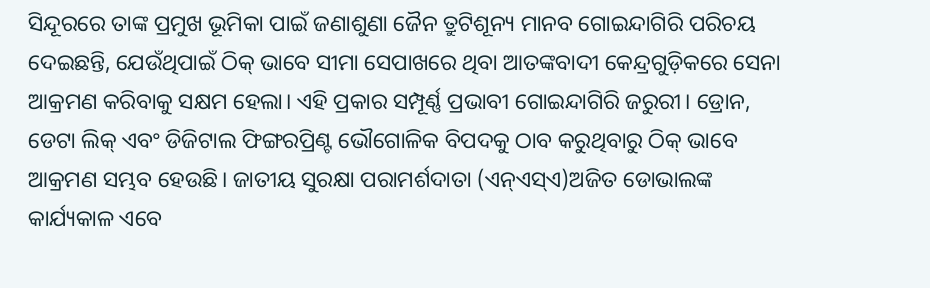ସିନ୍ଦୂରରେ ତାଙ୍କ ପ୍ରମୁଖ ଭୂମିକା ପାଇଁ ଜଣାଶୁଣା ଜୈନ ତ୍ରୁଟିଶୂନ୍ୟ ମାନବ ଗୋଇନ୍ଦାଗିରି ପରିଚୟ ଦେଇଛନ୍ତି, ଯେଉଁଥିପାଇଁ ଠିକ୍ ଭାବେ ସୀମା ସେପାଖରେ ଥିବା ଆତଙ୍କବାଦୀ କେନ୍ଦ୍ରଗୁଡ଼ିକରେ ସେନା ଆକ୍ରମଣ କରିବାକୁ ସକ୍ଷମ ହେଲା। ଏହି ପ୍ରକାର ସମ୍ପୂର୍ଣ୍ଣ ପ୍ରଭାବୀ ଗୋଇନ୍ଦାଗିରି ଜରୁରୀ। ଡ୍ରୋନ, ଡେଟା ଲିକ୍ ଏବଂ ଡିଜିଟାଲ ଫିଙ୍ଗରପ୍ରିଣ୍ଟ ଭୌଗୋଳିକ ବିପଦକୁ ଠାବ କରୁଥିବାରୁ ଠିକ୍ ଭାବେ ଆକ୍ରମଣ ସମ୍ଭବ ହେଉଛି। ଜାତୀୟ ସୁରକ୍ଷା ପରାମର୍ଶଦାତା (ଏନ୍ଏସ୍ଏ)ଅଜିତ ଡୋଭାଲଙ୍କ କାର୍ଯ୍ୟକାଳ ଏବେ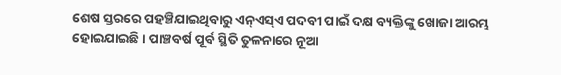ଶେଷ ସ୍ତରରେ ପହଞ୍ଚିଯାଇଥିବାରୁ ଏନ୍ଏସ୍ଏ ପଦବୀ ପାଇଁ ଦକ୍ଷ ବ୍ୟକ୍ତିଙ୍କୁ ଖୋଜା ଆରମ୍ଭ ହୋଇଯାଇଛି। ପାଞ୍ଚବର୍ଷ ପୂର୍ବ ସ୍ଥିତି ତୁଳନାରେ ନୂଆ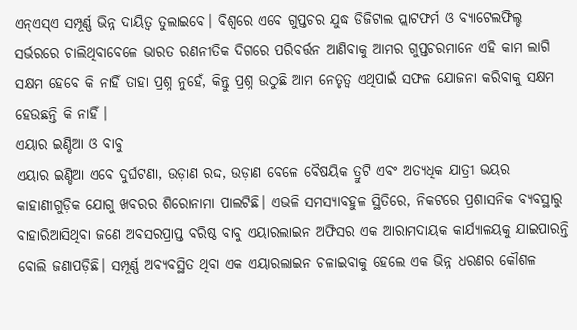ଏନ୍ଏସ୍ଏ ସମ୍ପୂର୍ଣ୍ଣ ଭିନ୍ନ ଦାୟିତ୍ୱ ତୁଲାଇବେ। ବିଶ୍ୱରେ ଏବେ ଗୁପ୍ତଚର ଯୁଦ୍ଧ ଡିଜିଟାଲ ପ୍ଲାଟଫର୍ମ ଓ ବ୍ୟାଟେଲଫିଲ୍ଡ ସର୍ଭରରେ ଚାଲିଥିବାବେଳେ ଭାରତ ରଣନୀତିକ ଦିଗରେ ପରିବର୍ତ୍ତନ ଆଣିବାକୁ ଆମର ଗୁପ୍ତଚରମାନେ ଏହି କାମ ଲାଗି ସକ୍ଷମ ହେବେ କି ନାହିଁ ତାହା ପ୍ରଶ୍ନ ନୁହେଁ, କିନ୍ତୁ ପ୍ରଶ୍ନ ଉଠୁଛି ଆମ ନେତୃତ୍ୱ ଏଥିପାଇଁ ସଫଳ ଯୋଜନା କରିବାକୁ ସକ୍ଷମ ହେଉଛନ୍ତି କି ନାହିଁ ।
ଏୟାର ଇଣ୍ଡିଆ ଓ ବାବୁ
ଏୟାର ଇଣ୍ଡିଆ ଏବେ ଦୁର୍ଘଟଣା, ଉଡ଼ାଣ ରଦ୍ଦ, ଉଡ଼ାଣ ବେଳେ ବୈଷୟିକ ତ୍ରୁଟି ଏବଂ ଅତ୍ୟଧିକ ଯାତ୍ରୀ ଭୟର କାହାଣୀଗୁଡ଼ିକ ଯୋଗୁ ଖବରର ଶିରୋନାମା ପାଲଟିଛି। ଏଭଳି ସମସ୍ୟାବହୁଳ ସ୍ଥିତିରେ, ନିକଟରେ ପ୍ରଶାସନିକ ବ୍ୟବସ୍ଥାରୁ ବାହାରିଆସିଥିବା ଜଣେ ଅବସରପ୍ରାପ୍ତ ବରିଷ୍ଠ ବାବୁ ଏୟାରଲାଇନ ଅଫିସର ଏକ ଆରାମଦାୟକ କାର୍ଯ୍ୟାଳୟକୁ ଯାଇପାରନ୍ତି ବୋଲି ଜଣାପଡ଼ିଛି। ସମ୍ପୂର୍ଣ୍ଣ ଅବ୍ୟବସ୍ଥିତ ଥିବା ଏକ ଏୟାରଲାଇନ ଚଳାଇବାକୁ ହେଲେ ଏକ ଭିନ୍ନ ଧରଣର କୌଶଳ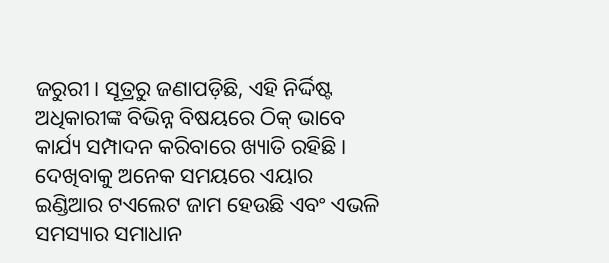ଜରୁରୀ। ସୂତ୍ରରୁ ଜଣାପଡ଼ିଛି, ଏହି ନିର୍ଦ୍ଦିଷ୍ଟ ଅଧିକାରୀଙ୍କ ବିଭିନ୍ନ ବିଷୟରେ ଠିକ୍ ଭାବେ କାର୍ଯ୍ୟ ସମ୍ପାଦନ କରିବାରେ ଖ୍ୟାତି ରହିଛି। ଦେଖିବାକୁ ଅନେକ ସମୟରେ ଏୟାର ଇଣ୍ଡିଆର ଟଏଲେଟ ଜାମ ହେଉଛି ଏବଂ ଏଭଳି ସମସ୍ୟାର ସମାଧାନ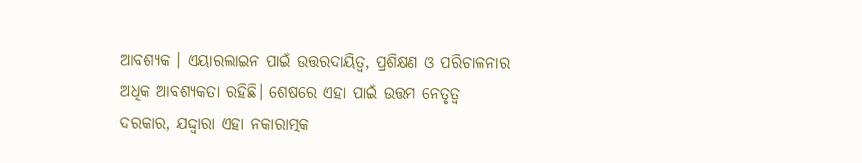ଆବଶ୍ୟକ । ଏୟାରଲାଇନ ପାଇଁ ଉତ୍ତରଦାୟିତ୍ୱ, ପ୍ରଶିକ୍ଷଣ ଓ ପରିଚାଳନାର ଅଧିକ ଆବଶ୍ୟକତା ରହିଛି। ଶେଷରେ ଏହା ପାଇଁ ଉତ୍ତମ ନେତୃତ୍ୱ ଦରକାର, ଯଦ୍ଦ୍ବାରା ଏହା ନକାରାତ୍ମକ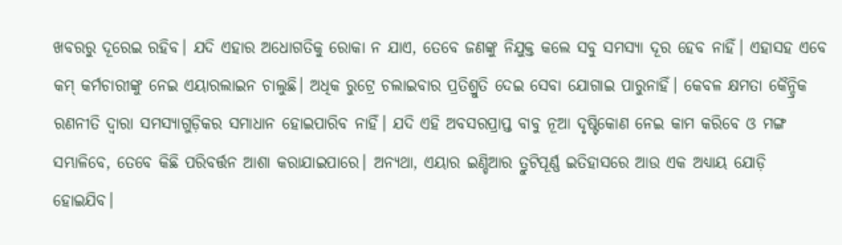ଖବରରୁ ଦୂରେଇ ରହିବ। ଯଦି ଏହାର ଅଧୋଗତିକୁ ରୋକା ନ ଯାଏ, ତେବେ ଜଣଙ୍କୁ ନିଯୁକ୍ତ କଲେ ସବୁ ସମସ୍ୟା ଦୂର ହେବ ନାହିଁ। ଏହାସହ ଏବେ କମ୍ କର୍ମଚାରୀଙ୍କୁ ନେଇ ଏୟାରଲାଇନ ଚାଲୁଛି। ଅଧିକ ରୁଟ୍ରେ ଚଲାଇବାର ପ୍ରତିଶ୍ରୁତି ଦେଇ ସେବା ଯୋଗାଇ ପାରୁନାହିଁ। କେବଳ କ୍ଷମତା କୈନ୍ଦ୍ରିକ ରଣନୀତି ଦ୍ୱାରା ସମସ୍ୟାଗୁଡ଼ିକର ସମାଧାନ ହୋଇପାରିବ ନାହିଁ। ଯଦି ଏହି ଅବସରପ୍ରାପ୍ତ ବାବୁ ନୂଆ ଦୃଷ୍ଟିକୋଣ ନେଇ କାମ କରିବେ ଓ ମଙ୍ଗ ସମ୍ଭାଳିବେ, ତେବେ କିଛି ପରିବର୍ତ୍ତନ ଆଶା କରାଯାଇପାରେ। ଅନ୍ୟଥା, ଏୟାର ଇଣ୍ଡିଆର ତ୍ରୁଟିପୂର୍ଣ୍ଣ ଇତିହାସରେ ଆଉ ଏକ ଅଧ୍ୟାୟ ଯୋଡ଼ି ହୋଇଯିବ।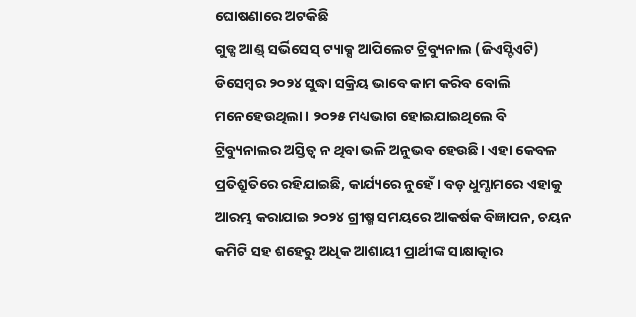ଘୋଷଣାରେ ଅଟକିଛି
ଗୁଡ୍ସ ଆଣ୍ଡ୍ ସର୍ଭିସେସ୍ ଟ୍ୟାକ୍ସ ଆପିଲେଟ ଟ୍ରିବ୍ୟୁନାଲ (ଜିଏସ୍ଟିଏଟି) ଡିସେମ୍ବର ୨୦୨୪ ସୁଦ୍ଧା ସକ୍ରିୟ ଭାବେ କାମ କରିବ ବୋଲି ମନେହେଉଥିଲା। ୨୦୨୫ ମଧ୍ୟଭାଗ ହୋଇଯାଇଥିଲେ ବି ଟ୍ରିବ୍ୟୁନାଲର ଅସ୍ତିତ୍ୱ ନ ଥିବା ଭଳି ଅନୁଭବ ହେଉଛି। ଏହା କେବଳ ପ୍ରତିଶ୍ରୁତିରେ ରହିଯାଇଛି, କାର୍ଯ୍ୟରେ ନୁହେଁ। ବଡ଼ ଧୁମ୍ଧାମରେ ଏହାକୁ ଆରମ୍ଭ କରାଯାଇ ୨୦୨୪ ଗ୍ରୀଷ୍ମ ସମୟରେ ଆକର୍ଷକ ବିଜ୍ଞାପନ, ଚୟନ କମିଟି ସହ ଶହେରୁ ଅଧିକ ଆଶାୟୀ ପ୍ରାର୍ଥୀଙ୍କ ସାକ୍ଷାତ୍କାର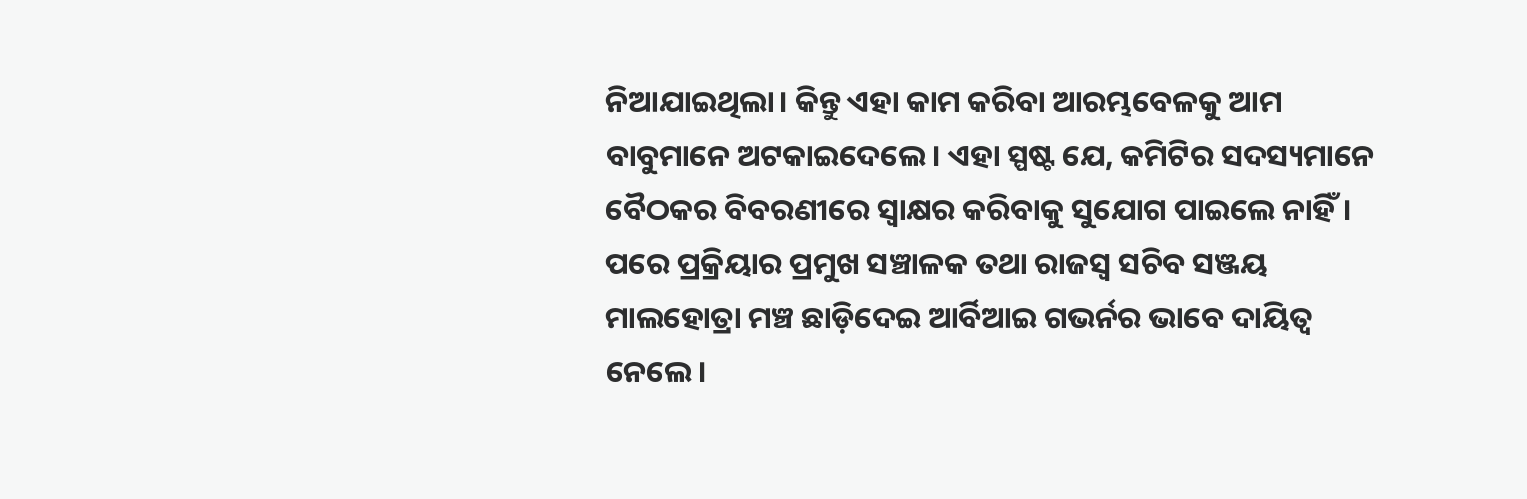ନିଆଯାଇଥିଲା। କିନ୍ତୁ ଏହା କାମ କରିବା ଆରମ୍ଭବେଳକୁ ଆମ ବାବୁମାନେ ଅଟକାଇଦେଲେ। ଏହା ସ୍ପଷ୍ଟ ଯେ, କମିଟିର ସଦସ୍ୟମାନେ ବୈଠକର ବିବରଣୀରେ ସ୍ବାକ୍ଷର କରିବାକୁ ସୁଯୋଗ ପାଇଲେ ନାହିଁ। ପରେ ପ୍ରକ୍ରିୟାର ପ୍ରମୁଖ ସଞ୍ଚାଳକ ତଥା ରାଜସ୍ବ ସଚିବ ସଞ୍ଜୟ ମାଲହୋତ୍ରା ମଞ୍ଚ ଛାଡ଼ିଦେଇ ଆର୍ବିଆଇ ଗଭର୍ନର ଭାବେ ଦାୟିତ୍ୱ ନେଲେ।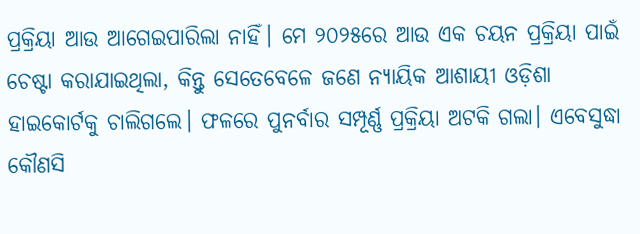ପ୍ରକ୍ରିୟା ଆଉ ଆଗେଇପାରିଲା ନାହିଁ। ମେ ୨୦୨୫ରେ ଆଉ ଏକ ଚୟନ ପ୍ରକ୍ରିୟା ପାଇଁ ଚେଷ୍ଟା କରାଯାଇଥିଲା, କିନ୍ତୁ ସେତେବେଳେ ଜଣେ ନ୍ୟାୟିକ ଆଶାୟୀ ଓଡ଼ିଶା ହାଇକୋର୍ଟକୁ ଚାଲିଗଲେ। ଫଳରେ ପୁନର୍ବାର ସମ୍ପୂର୍ଣ୍ଣ ପ୍ରକ୍ରିୟା ଅଟକି ଗଲା। ଏବେସୁଦ୍ଧା କୌଣସି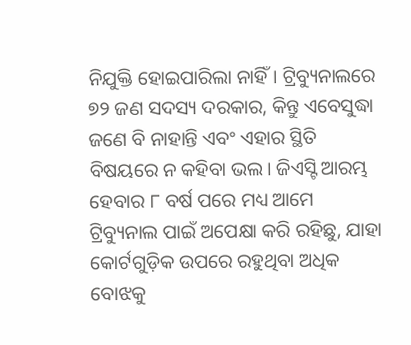ନିଯୁକ୍ତି ହୋଇପାରିଲା ନାହିଁ। ଟ୍ରିବ୍ୟୁନାଲରେ ୭୨ ଜଣ ସଦସ୍ୟ ଦରକାର, କିନ୍ତୁ ଏବେସୁଦ୍ଧା ଜଣେ ବି ନାହାନ୍ତି ଏବଂ ଏହାର ସ୍ଥିତି ବିଷୟରେ ନ କହିବା ଭଲ। ଜିଏସ୍ଟି ଆରମ୍ଭ ହେବାର ୮ ବର୍ଷ ପରେ ମଧ୍ୟ ଆମେ ଟ୍ରିବ୍ୟୁନାଲ ପାଇଁ ଅପେକ୍ଷା କରି ରହିଛୁ, ଯାହା କୋର୍ଟଗୁଡ଼ିକ ଉପରେ ରହୁଥିବା ଅଧିକ ବୋଝକୁ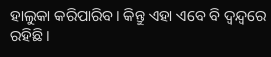ହାଲୁକା କରିପାରିବ। କିନ୍ତୁ ଏହା ଏବେ ବି ଦ୍ୱନ୍ଦ୍ୱରେ ରହିଛି।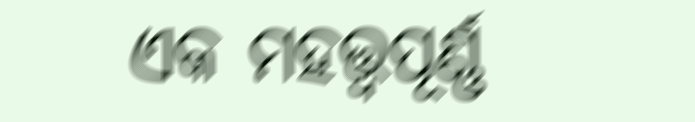ଏକ ମହତ୍ତ୍ୱପୂର୍ଣ୍ଣ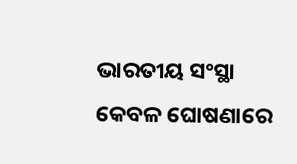ଭାରତୀୟ ସଂସ୍ଥା କେବଳ ଘୋଷଣାରେ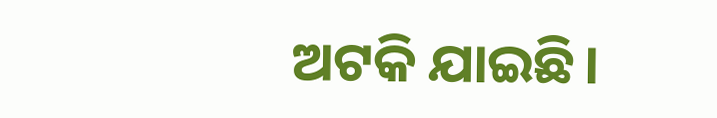ଅଟକି ଯାଇଛି।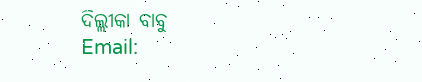ଦିଲ୍ଲୀକା ବାବୁ
Email: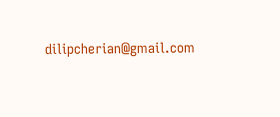dilipcherian@gmail.com